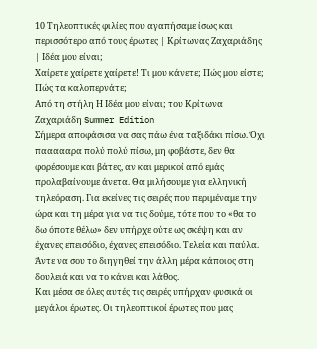10 Τηλεοπτικές φιλίες που αγαπήσαμε ίσως και περισσότερο από τους έρωτες | Κρίτωνας Ζαχαριάδης | Ιδέα μου είναι;
Χαίρετε χαίρετε χαίρετε! Τι μου κάνετε; Πώς μου είστε; Πώς τα καλοπερνάτε;
Από τη στήλη Η Ιδέα μου είναι; του Κρίτωνα Ζαχαριάδη Summer Edition
Σήμερα αποφάσισα να σας πάω ένα ταξιδάκι πίσω. Όχι παααααρα πολύ πολύ πίσω, μη φοβάστε, δεν θα φορέσουμε και βάτες, αν και μερικοί από εμάς προλαβαίνουμε άνετα. Θα μιλήσουμε για ελληνική τηλεόραση. Για εκείνες τις σειρές που περιμέναμε την ώρα και τη μέρα για να τις δούμε, τότε που το «θα το δω όποτε θέλω» δεν υπήρχε ούτε ως σκέψη και αν έχανες επεισόδιο, έχανες επεισόδιο. Τελεία και παύλα. Άντε να σου το διηγηθεί την άλλη μέρα κάποιος στη δουλειά και να το κάνει και λάθος.
Και μέσα σε όλες αυτές τις σειρές υπήρχαν φυσικά οι μεγάλοι έρωτες. Οι τηλεοπτικοί έρωτες που μας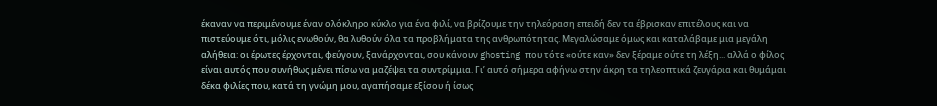έκαναν να περιμένουμε έναν ολόκληρο κύκλο για ένα φιλί, να βρίζουμε την τηλεόραση επειδή δεν τα έβρισκαν επιτέλους και να πιστεύουμε ότι, μόλις ενωθούν, θα λυθούν όλα τα προβλήματα της ανθρωπότητας. Μεγαλώσαμε όμως και καταλάβαμε μια μεγάλη αλήθεια: οι έρωτες έρχονται, φεύγουν, ξανάρχονται, σου κάνουν ghosting που τότε «ούτε καν» δεν ξέραμε ούτε τη λέξη... αλλά ο φίλος είναι αυτός που συνήθως μένει πίσω να μαζέψει τα συντρίμμια. Γι’ αυτό σήμερα αφήνω στην άκρη τα τηλεοπτικά ζευγάρια και θυμάμαι δέκα φιλίες που, κατά τη γνώμη μου, αγαπήσαμε εξίσου ή ίσως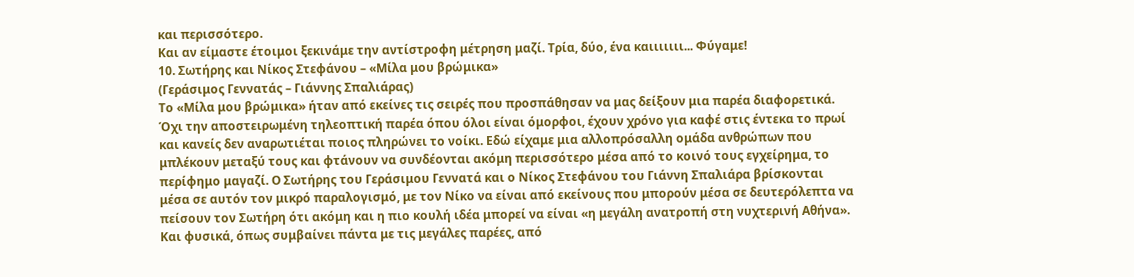και περισσότερο.
Και αν είμαστε έτοιμοι ξεκινάμε την αντίστροφη μέτρηση μαζί. Τρία, δύο, ένα καιιιιιιι... Φύγαμε!
10. Σωτήρης και Νίκος Στεφάνου – «Μίλα μου βρώμικα»
(Γεράσιμος Γεννατάς – Γιάννης Σπαλιάρας)
Το «Μίλα μου βρώμικα» ήταν από εκείνες τις σειρές που προσπάθησαν να μας δείξουν μια παρέα διαφορετικά. Όχι την αποστειρωμένη τηλεοπτική παρέα όπου όλοι είναι όμορφοι, έχουν χρόνο για καφέ στις έντεκα το πρωί και κανείς δεν αναρωτιέται ποιος πληρώνει το νοίκι. Εδώ είχαμε μια αλλοπρόσαλλη ομάδα ανθρώπων που μπλέκουν μεταξύ τους και φτάνουν να συνδέονται ακόμη περισσότερο μέσα από το κοινό τους εγχείρημα, το περίφημο μαγαζί. Ο Σωτήρης του Γεράσιμου Γεννατά και ο Νίκος Στεφάνου του Γιάννη Σπαλιάρα βρίσκονται μέσα σε αυτόν τον μικρό παραλογισμό, με τον Νίκο να είναι από εκείνους που μπορούν μέσα σε δευτερόλεπτα να πείσουν τον Σωτήρη ότι ακόμη και η πιο κουλή ιδέα μπορεί να είναι «η μεγάλη ανατροπή στη νυχτερινή Αθήνα». Και φυσικά, όπως συμβαίνει πάντα με τις μεγάλες παρέες, από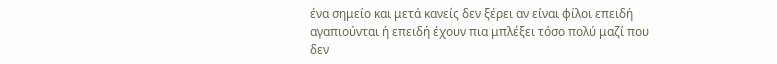ένα σημείο και μετά κανείς δεν ξέρει αν είναι φίλοι επειδή αγαπιούνται ή επειδή έχουν πια μπλέξει τόσο πολύ μαζί που δεν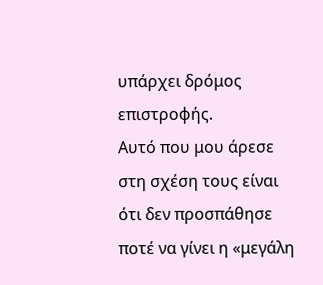υπάρχει δρόμος επιστροφής.
Αυτό που μου άρεσε στη σχέση τους είναι ότι δεν προσπάθησε ποτέ να γίνει η «μεγάλη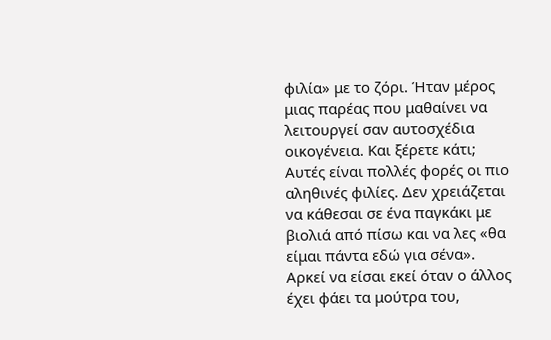φιλία» με το ζόρι. Ήταν μέρος μιας παρέας που μαθαίνει να λειτουργεί σαν αυτοσχέδια οικογένεια. Και ξέρετε κάτι; Αυτές είναι πολλές φορές οι πιο αληθινές φιλίες. Δεν χρειάζεται να κάθεσαι σε ένα παγκάκι με βιολιά από πίσω και να λες «θα είμαι πάντα εδώ για σένα». Αρκεί να είσαι εκεί όταν ο άλλος έχει φάει τα μούτρα του,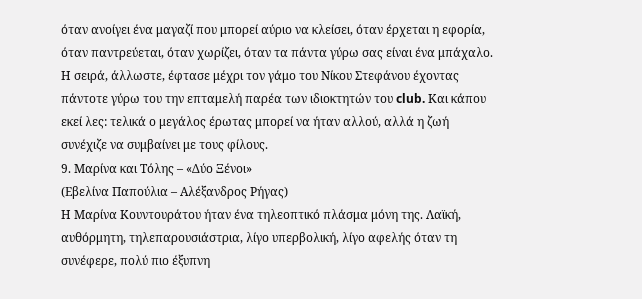όταν ανοίγει ένα μαγαζί που μπορεί αύριο να κλείσει, όταν έρχεται η εφορία, όταν παντρεύεται, όταν χωρίζει, όταν τα πάντα γύρω σας είναι ένα μπάχαλο. Η σειρά, άλλωστε, έφτασε μέχρι τον γάμο του Νίκου Στεφάνου έχοντας πάντοτε γύρω του την επταμελή παρέα των ιδιοκτητών του club. Και κάπου εκεί λες: τελικά ο μεγάλος έρωτας μπορεί να ήταν αλλού, αλλά η ζωή συνέχιζε να συμβαίνει με τους φίλους.
9. Μαρίνα και Τόλης – «Δύο Ξένοι»
(Εβελίνα Παπούλια – Αλέξανδρος Ρήγας)
Η Μαρίνα Κουντουράτου ήταν ένα τηλεοπτικό πλάσμα μόνη της. Λαϊκή, αυθόρμητη, τηλεπαρουσιάστρια, λίγο υπερβολική, λίγο αφελής όταν τη συνέφερε, πολύ πιο έξυπνη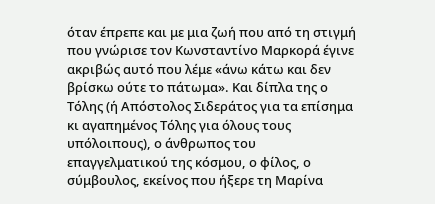όταν έπρεπε και με μια ζωή που από τη στιγμή που γνώρισε τον Κωνσταντίνο Μαρκορά έγινε ακριβώς αυτό που λέμε «άνω κάτω και δεν βρίσκω ούτε το πάτωμα». Και δίπλα της ο Τόλης (ή Απόστολος Σιδεράτος για τα επίσημα κι αγαπημένος Τόλης για όλους τους υπόλοιπους), ο άνθρωπος του επαγγελματικού της κόσμου, ο φίλος, ο σύμβουλος, εκείνος που ήξερε τη Μαρίνα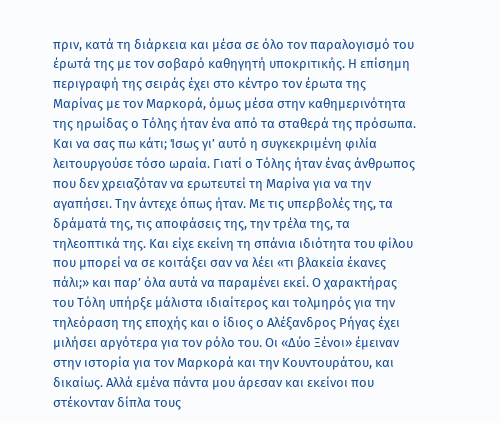πριν, κατά τη διάρκεια και μέσα σε όλο τον παραλογισμό του έρωτά της με τον σοβαρό καθηγητή υποκριτικής. Η επίσημη περιγραφή της σειράς έχει στο κέντρο τον έρωτα της Μαρίνας με τον Μαρκορά, όμως μέσα στην καθημερινότητα της ηρωίδας ο Τόλης ήταν ένα από τα σταθερά της πρόσωπα.
Και να σας πω κάτι; Ίσως γι’ αυτό η συγκεκριμένη φιλία λειτουργούσε τόσο ωραία. Γιατί ο Τόλης ήταν ένας άνθρωπος που δεν χρειαζόταν να ερωτευτεί τη Μαρίνα για να την αγαπήσει. Την άντεχε όπως ήταν. Με τις υπερβολές της, τα δράματά της, τις αποφάσεις της, την τρέλα της, τα τηλεοπτικά της. Και είχε εκείνη τη σπάνια ιδιότητα του φίλου που μπορεί να σε κοιτάξει σαν να λέει «τι βλακεία έκανες πάλι;» και παρ’ όλα αυτά να παραμένει εκεί. Ο χαρακτήρας του Τόλη υπήρξε μάλιστα ιδιαίτερος και τολμηρός για την τηλεόραση της εποχής και ο ίδιος ο Αλέξανδρος Ρήγας έχει μιλήσει αργότερα για τον ρόλο του. Οι «Δύο Ξένοι» έμειναν στην ιστορία για τον Μαρκορά και την Κουντουράτου, και δικαίως. Αλλά εμένα πάντα μου άρεσαν και εκείνοι που στέκονταν δίπλα τους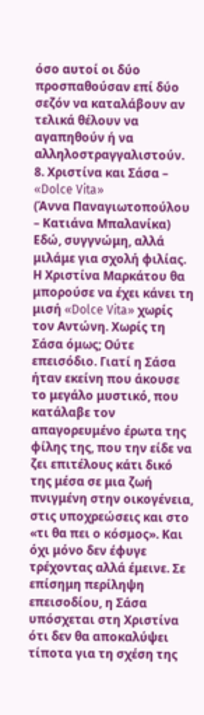όσο αυτοί οι δύο προσπαθούσαν επί δύο σεζόν να καταλάβουν αν τελικά θέλουν να αγαπηθούν ή να αλληλοστραγγαλιστούν.
8. Χριστίνα και Σάσα – «Dolce Vita»
(Άννα Παναγιωτοπούλου – Κατιάνα Μπαλανίκα)
Εδώ, συγγνώμη, αλλά μιλάμε για σχολή φιλίας. Η Χριστίνα Μαρκάτου θα μπορούσε να έχει κάνει τη μισή «Dolce Vita» χωρίς τον Αντώνη. Χωρίς τη Σάσα όμως; Ούτε επεισόδιο. Γιατί η Σάσα ήταν εκείνη που άκουσε το μεγάλο μυστικό, που κατάλαβε τον απαγορευμένο έρωτα της φίλης της, που την είδε να ζει επιτέλους κάτι δικό της μέσα σε μια ζωή πνιγμένη στην οικογένεια, στις υποχρεώσεις και στο «τι θα πει ο κόσμος». Και όχι μόνο δεν έφυγε τρέχοντας αλλά έμεινε. Σε επίσημη περίληψη επεισοδίου, η Σάσα υπόσχεται στη Χριστίνα ότι δεν θα αποκαλύψει τίποτα για τη σχέση της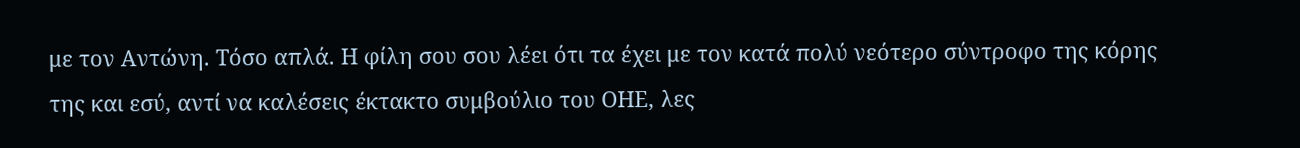με τον Αντώνη. Τόσο απλά. Η φίλη σου σου λέει ότι τα έχει με τον κατά πολύ νεότερο σύντροφο της κόρης της και εσύ, αντί να καλέσεις έκτακτο συμβούλιο του ΟΗΕ, λες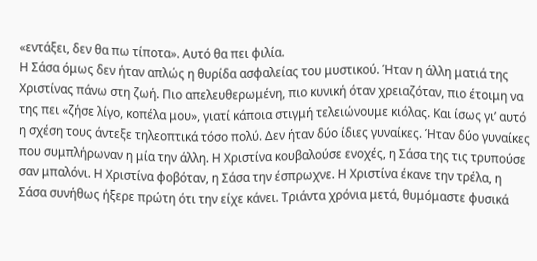«εντάξει, δεν θα πω τίποτα». Αυτό θα πει φιλία.
Η Σάσα όμως δεν ήταν απλώς η θυρίδα ασφαλείας του μυστικού. Ήταν η άλλη ματιά της Χριστίνας πάνω στη ζωή. Πιο απελευθερωμένη, πιο κυνική όταν χρειαζόταν, πιο έτοιμη να της πει «ζήσε λίγο, κοπέλα μου», γιατί κάποια στιγμή τελειώνουμε κιόλας. Και ίσως γι’ αυτό η σχέση τους άντεξε τηλεοπτικά τόσο πολύ. Δεν ήταν δύο ίδιες γυναίκες. Ήταν δύο γυναίκες που συμπλήρωναν η μία την άλλη. Η Χριστίνα κουβαλούσε ενοχές, η Σάσα της τις τρυπούσε σαν μπαλόνι. Η Χριστίνα φοβόταν, η Σάσα την έσπρωχνε. Η Χριστίνα έκανε την τρέλα, η Σάσα συνήθως ήξερε πρώτη ότι την είχε κάνει. Τριάντα χρόνια μετά, θυμόμαστε φυσικά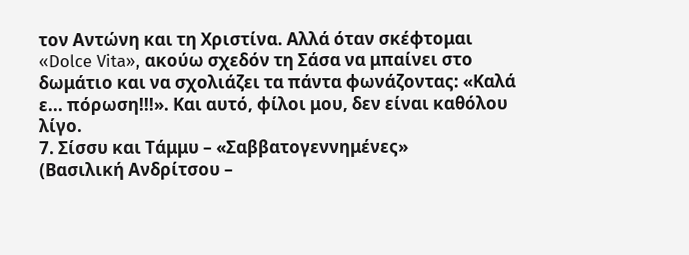τον Αντώνη και τη Χριστίνα. Αλλά όταν σκέφτομαι «Dolce Vita», ακούω σχεδόν τη Σάσα να μπαίνει στο δωμάτιο και να σχολιάζει τα πάντα φωνάζοντας: «Καλά ε... πόρωση!!!». Και αυτό, φίλοι μου, δεν είναι καθόλου λίγο.
7. Σίσσυ και Τάμμυ – «Σαββατογεννημένες»
(Βασιλική Ανδρίτσου –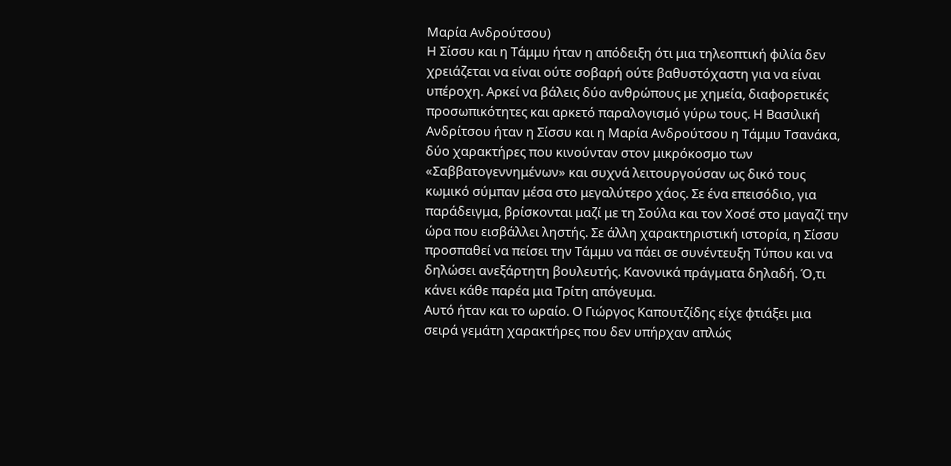Μαρία Ανδρούτσου)
Η Σίσσυ και η Τάμμυ ήταν η απόδειξη ότι μια τηλεοπτική φιλία δεν χρειάζεται να είναι ούτε σοβαρή ούτε βαθυστόχαστη για να είναι υπέροχη. Αρκεί να βάλεις δύο ανθρώπους με χημεία, διαφορετικές προσωπικότητες και αρκετό παραλογισμό γύρω τους. Η Βασιλική Ανδρίτσου ήταν η Σίσσυ και η Μαρία Ανδρούτσου η Τάμμυ Τσανάκα, δύο χαρακτήρες που κινούνταν στον μικρόκοσμο των «Σαββατογεννημένων» και συχνά λειτουργούσαν ως δικό τους κωμικό σύμπαν μέσα στο μεγαλύτερο χάος. Σε ένα επεισόδιο, για παράδειγμα, βρίσκονται μαζί με τη Σούλα και τον Χοσέ στο μαγαζί την ώρα που εισβάλλει ληστής. Σε άλλη χαρακτηριστική ιστορία, η Σίσσυ προσπαθεί να πείσει την Τάμμυ να πάει σε συνέντευξη Τύπου και να δηλώσει ανεξάρτητη βουλευτής. Κανονικά πράγματα δηλαδή. Ό,τι κάνει κάθε παρέα μια Τρίτη απόγευμα.
Αυτό ήταν και το ωραίο. Ο Γιώργος Καπουτζίδης είχε φτιάξει μια σειρά γεμάτη χαρακτήρες που δεν υπήρχαν απλώς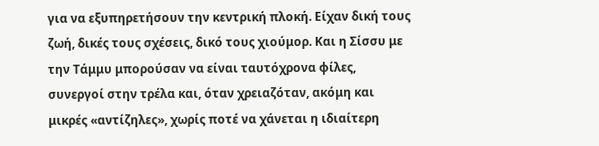για να εξυπηρετήσουν την κεντρική πλοκή. Είχαν δική τους ζωή, δικές τους σχέσεις, δικό τους χιούμορ. Και η Σίσσυ με την Τάμμυ μπορούσαν να είναι ταυτόχρονα φίλες, συνεργοί στην τρέλα και, όταν χρειαζόταν, ακόμη και μικρές «αντίζηλες», χωρίς ποτέ να χάνεται η ιδιαίτερη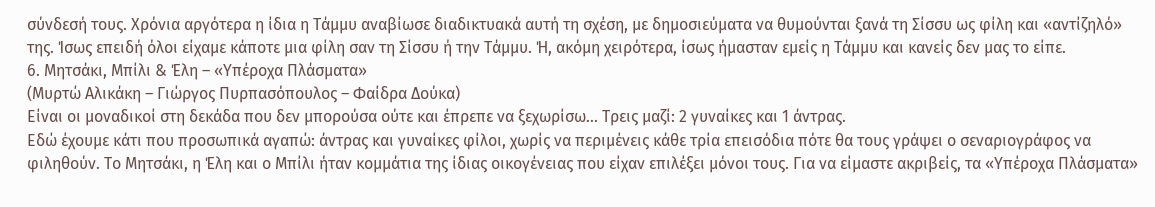σύνδεσή τους. Χρόνια αργότερα η ίδια η Τάμμυ αναβίωσε διαδικτυακά αυτή τη σχέση, με δημοσιεύματα να θυμούνται ξανά τη Σίσσυ ως φίλη και «αντίζηλό» της. Ίσως επειδή όλοι είχαμε κάποτε μια φίλη σαν τη Σίσσυ ή την Τάμμυ. Ή, ακόμη χειρότερα, ίσως ήμασταν εμείς η Τάμμυ και κανείς δεν μας το είπε.
6. Μητσάκι, Μπίλι & Έλη – «Υπέροχα Πλάσματα»
(Μυρτώ Αλικάκη – Γιώργος Πυρπασόπουλος – Φαίδρα Δούκα)
Είναι οι μοναδικοί στη δεκάδα που δεν μπορούσα ούτε και έπρεπε να ξεχωρίσω... Τρεις μαζί: 2 γυναίκες και 1 άντρας.
Εδώ έχουμε κάτι που προσωπικά αγαπώ: άντρας και γυναίκες φίλοι, χωρίς να περιμένεις κάθε τρία επεισόδια πότε θα τους γράψει ο σεναριογράφος να φιληθούν. Το Μητσάκι, η Έλη και ο Μπίλι ήταν κομμάτια της ίδιας οικογένειας που είχαν επιλέξει μόνοι τους. Για να είμαστε ακριβείς, τα «Υπέροχα Πλάσματα»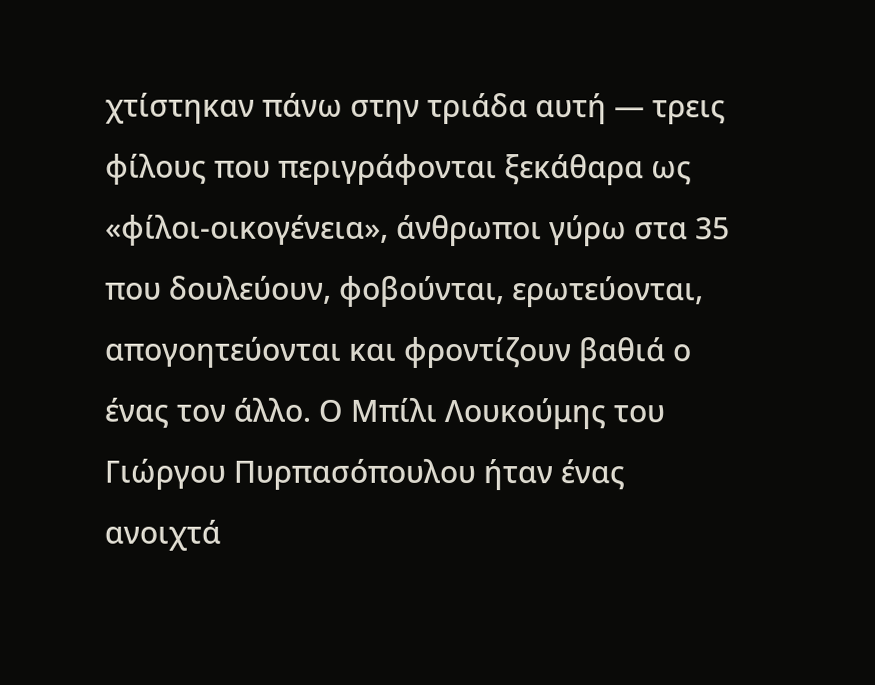χτίστηκαν πάνω στην τριάδα αυτή — τρεις φίλους που περιγράφονται ξεκάθαρα ως «φίλοι-οικογένεια», άνθρωποι γύρω στα 35 που δουλεύουν, φοβούνται, ερωτεύονται, απογοητεύονται και φροντίζουν βαθιά ο ένας τον άλλο. Ο Μπίλι Λουκούμης του Γιώργου Πυρπασόπουλου ήταν ένας ανοιχτά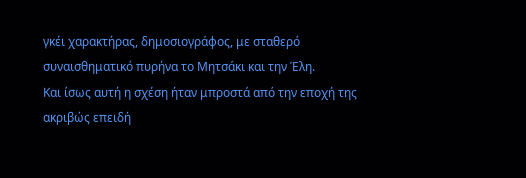γκέι χαρακτήρας, δημοσιογράφος, με σταθερό συναισθηματικό πυρήνα το Μητσάκι και την Έλη.
Και ίσως αυτή η σχέση ήταν μπροστά από την εποχή της ακριβώς επειδή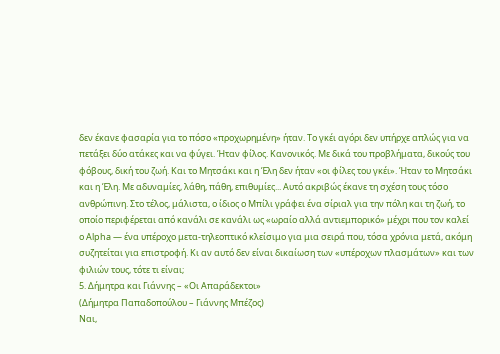δεν έκανε φασαρία για το πόσο «προχωρημένη» ήταν. Το γκέι αγόρι δεν υπήρχε απλώς για να πετάξει δύο ατάκες και να φύγει. Ήταν φίλος. Κανονικός. Με δικά του προβλήματα, δικούς του φόβους, δική του ζωή. Και το Μητσάκι και η Έλη δεν ήταν «οι φίλες του γκέι». Ήταν το Μητσάκι και η Έλη. Με αδυναμίες, λάθη, πάθη, επιθυμίες... Αυτό ακριβώς έκανε τη σχέση τους τόσο ανθρώπινη. Στο τέλος, μάλιστα, ο ίδιος ο Μπίλι γράφει ένα σίριαλ για την πόλη και τη ζωή, το οποίο περιφέρεται από κανάλι σε κανάλι ως «ωραίο αλλά αντιεμπορικό» μέχρι που τον καλεί ο Alpha — ένα υπέροχο μετα-τηλεοπτικό κλείσιμο για μια σειρά που, τόσα χρόνια μετά, ακόμη συζητείται για επιστροφή. Κι αν αυτό δεν είναι δικαίωση των «υπέροχων πλασμάτων» και των φιλιών τους, τότε τι είναι;
5. Δήμητρα και Γιάννης – «Οι Απαράδεκτοι»
(Δήμητρα Παπαδοπούλου – Γιάννης Μπέζος)
Ναι,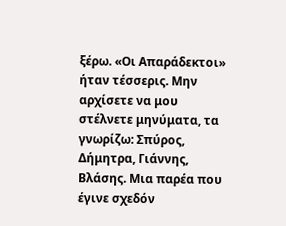ξέρω. «Οι Απαράδεκτοι» ήταν τέσσερις. Μην αρχίσετε να μου στέλνετε μηνύματα, τα γνωρίζω: Σπύρος, Δήμητρα, Γιάννης, Βλάσης. Μια παρέα που έγινε σχεδόν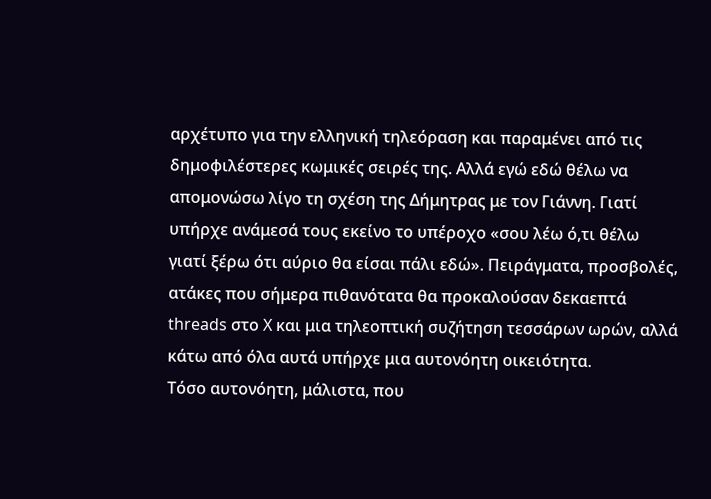αρχέτυπο για την ελληνική τηλεόραση και παραμένει από τις δημοφιλέστερες κωμικές σειρές της. Αλλά εγώ εδώ θέλω να απομονώσω λίγο τη σχέση της Δήμητρας με τον Γιάννη. Γιατί υπήρχε ανάμεσά τους εκείνο το υπέροχο «σου λέω ό,τι θέλω γιατί ξέρω ότι αύριο θα είσαι πάλι εδώ». Πειράγματα, προσβολές, ατάκες που σήμερα πιθανότατα θα προκαλούσαν δεκαεπτά threads στο X και μια τηλεοπτική συζήτηση τεσσάρων ωρών, αλλά κάτω από όλα αυτά υπήρχε μια αυτονόητη οικειότητα.
Τόσο αυτονόητη, μάλιστα, που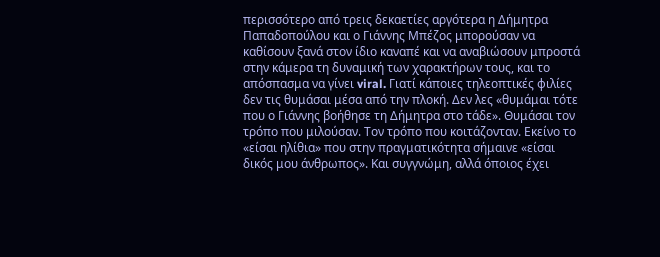περισσότερο από τρεις δεκαετίες αργότερα η Δήμητρα Παπαδοπούλου και ο Γιάννης Μπέζος μπορούσαν να καθίσουν ξανά στον ίδιο καναπέ και να αναβιώσουν μπροστά στην κάμερα τη δυναμική των χαρακτήρων τους, και το απόσπασμα να γίνει viral. Γιατί κάποιες τηλεοπτικές φιλίες δεν τις θυμάσαι μέσα από την πλοκή. Δεν λες «θυμάμαι τότε που ο Γιάννης βοήθησε τη Δήμητρα στο τάδε». Θυμάσαι τον τρόπο που μιλούσαν. Τον τρόπο που κοιτάζονταν. Εκείνο το «είσαι ηλίθια» που στην πραγματικότητα σήμαινε «είσαι δικός μου άνθρωπος». Και συγγνώμη, αλλά όποιος έχει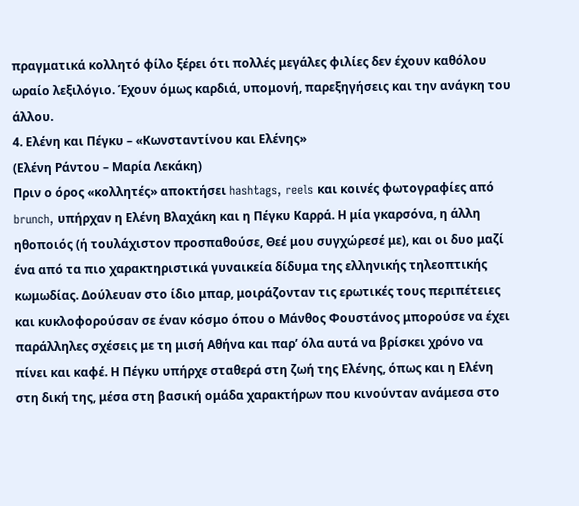πραγματικά κολλητό φίλο ξέρει ότι πολλές μεγάλες φιλίες δεν έχουν καθόλου ωραίο λεξιλόγιο. Έχουν όμως καρδιά, υπομονή, παρεξηγήσεις και την ανάγκη του άλλου.
4. Ελένη και Πέγκυ – «Κωνσταντίνου και Ελένης»
(Ελένη Ράντου – Μαρία Λεκάκη)
Πριν ο όρος «κολλητές» αποκτήσει hashtags, reels και κοινές φωτογραφίες από brunch, υπήρχαν η Ελένη Βλαχάκη και η Πέγκυ Καρρά. Η μία γκαρσόνα, η άλλη ηθοποιός (ή τουλάχιστον προσπαθούσε, Θεέ μου συγχώρεσέ με), και οι δυο μαζί ένα από τα πιο χαρακτηριστικά γυναικεία δίδυμα της ελληνικής τηλεοπτικής κωμωδίας. Δούλευαν στο ίδιο μπαρ, μοιράζονταν τις ερωτικές τους περιπέτειες και κυκλοφορούσαν σε έναν κόσμο όπου ο Μάνθος Φουστάνος μπορούσε να έχει παράλληλες σχέσεις με τη μισή Αθήνα και παρ’ όλα αυτά να βρίσκει χρόνο να πίνει και καφέ. Η Πέγκυ υπήρχε σταθερά στη ζωή της Ελένης, όπως και η Ελένη στη δική της, μέσα στη βασική ομάδα χαρακτήρων που κινούνταν ανάμεσα στο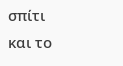σπίτι και το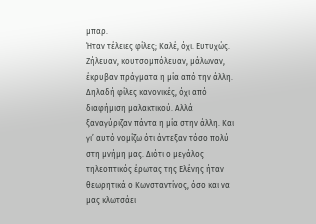μπαρ.
Ήταν τέλειες φίλες; Καλέ, όχι. Ευτυχώς. Ζήλευαν, κουτσομπόλευαν, μάλωναν, έκρυβαν πράγματα η μία από την άλλη. Δηλαδή φίλες κανονικές, όχι από διαφήμιση μαλακτικού. Αλλά ξαναγύριζαν πάντα η μία στην άλλη. Και γι’ αυτό νομίζω ότι άντεξαν τόσο πολύ στη μνήμη μας. Διότι ο μεγάλος τηλεοπτικός έρωτας της Ελένης ήταν θεωρητικά ο Κωνσταντίνος, όσο και να μας κλωτσάει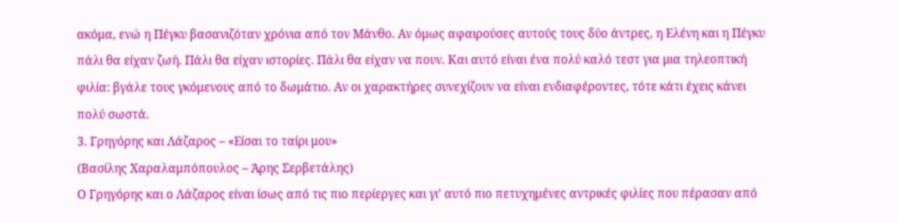ακόμα, ενώ η Πέγκυ βασανιζόταν χρόνια από τον Μάνθο. Αν όμως αφαιρούσες αυτούς τους δύο άντρες, η Ελένη και η Πέγκυ πάλι θα είχαν ζωή. Πάλι θα είχαν ιστορίες. Πάλι θα είχαν να πουν. Και αυτό είναι ένα πολύ καλό τεστ για μια τηλεοπτική φιλία: βγάλε τους γκόμενους από το δωμάτιο. Αν οι χαρακτήρες συνεχίζουν να είναι ενδιαφέροντες, τότε κάτι έχεις κάνει πολύ σωστά.
3. Γρηγόρης και Λάζαρος – «Είσαι το ταίρι μου»
(Βασίλης Χαραλαμπόπουλος – Άρης Σερβετάλης)
Ο Γρηγόρης και ο Λάζαρος είναι ίσως από τις πιο περίεργες και γι’ αυτό πιο πετυχημένες αντρικές φιλίες που πέρασαν από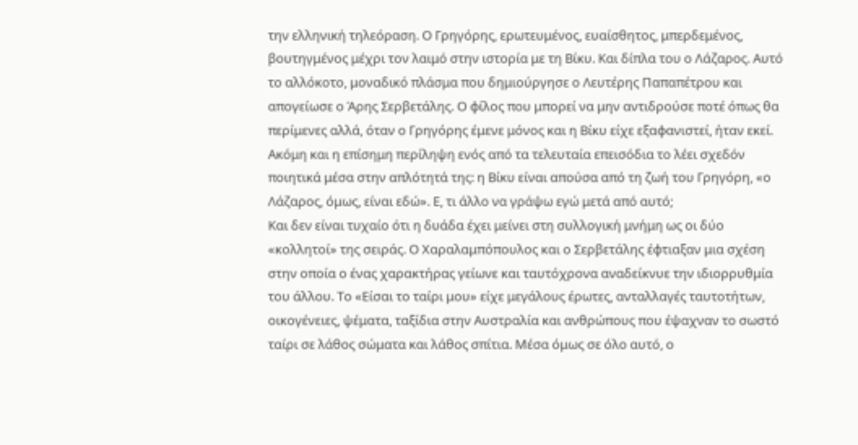την ελληνική τηλεόραση. Ο Γρηγόρης, ερωτευμένος, ευαίσθητος, μπερδεμένος, βουτηγμένος μέχρι τον λαιμό στην ιστορία με τη Βίκυ. Και δίπλα του ο Λάζαρος. Αυτό το αλλόκοτο, μοναδικό πλάσμα που δημιούργησε ο Λευτέρης Παπαπέτρου και απογείωσε ο Άρης Σερβετάλης. Ο φίλος που μπορεί να μην αντιδρούσε ποτέ όπως θα περίμενες αλλά, όταν ο Γρηγόρης έμενε μόνος και η Βίκυ είχε εξαφανιστεί, ήταν εκεί. Ακόμη και η επίσημη περίληψη ενός από τα τελευταία επεισόδια το λέει σχεδόν ποιητικά μέσα στην απλότητά της: η Βίκυ είναι απούσα από τη ζωή του Γρηγόρη, «ο Λάζαρος, όμως, είναι εδώ». Ε, τι άλλο να γράψω εγώ μετά από αυτό;
Και δεν είναι τυχαίο ότι η δυάδα έχει μείνει στη συλλογική μνήμη ως οι δύο «κολλητοί» της σειράς. Ο Χαραλαμπόπουλος και ο Σερβετάλης έφτιαξαν μια σχέση στην οποία ο ένας χαρακτήρας γείωνε και ταυτόχρονα αναδείκνυε την ιδιορρυθμία του άλλου. Το «Είσαι το ταίρι μου» είχε μεγάλους έρωτες, ανταλλαγές ταυτοτήτων, οικογένειες, ψέματα, ταξίδια στην Αυστραλία και ανθρώπους που έψαχναν το σωστό ταίρι σε λάθος σώματα και λάθος σπίτια. Μέσα όμως σε όλο αυτό, ο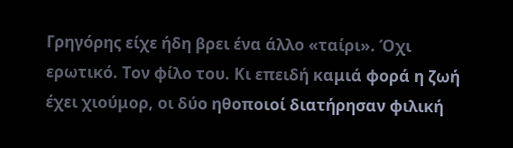Γρηγόρης είχε ήδη βρει ένα άλλο «ταίρι». Όχι ερωτικό. Τον φίλο του. Κι επειδή καμιά φορά η ζωή έχει χιούμορ, οι δύο ηθοποιοί διατήρησαν φιλική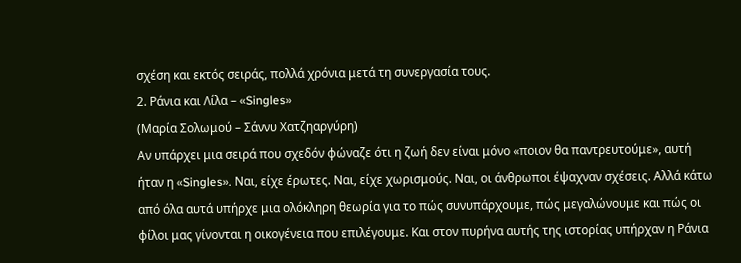σχέση και εκτός σειράς, πολλά χρόνια μετά τη συνεργασία τους.
2. Ράνια και Λίλα – «Singles»
(Μαρία Σολωμού – Σάννυ Χατζηαργύρη)
Αν υπάρχει μια σειρά που σχεδόν φώναζε ότι η ζωή δεν είναι μόνο «ποιον θα παντρευτούμε», αυτή ήταν η «Singles». Ναι, είχε έρωτες. Ναι, είχε χωρισμούς. Ναι, οι άνθρωποι έψαχναν σχέσεις. Αλλά κάτω από όλα αυτά υπήρχε μια ολόκληρη θεωρία για το πώς συνυπάρχουμε, πώς μεγαλώνουμε και πώς οι φίλοι μας γίνονται η οικογένεια που επιλέγουμε. Και στον πυρήνα αυτής της ιστορίας υπήρχαν η Ράνια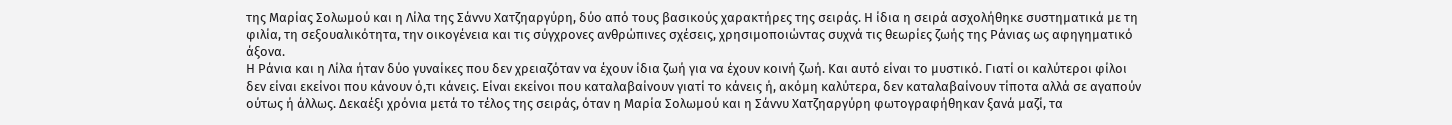της Μαρίας Σολωμού και η Λίλα της Σάννυ Χατζηαργύρη, δύο από τους βασικούς χαρακτήρες της σειράς. Η ίδια η σειρά ασχολήθηκε συστηματικά με τη φιλία, τη σεξουαλικότητα, την οικογένεια και τις σύγχρονες ανθρώπινες σχέσεις, χρησιμοποιώντας συχνά τις θεωρίες ζωής της Ράνιας ως αφηγηματικό άξονα.
Η Ράνια και η Λίλα ήταν δύο γυναίκες που δεν χρειαζόταν να έχουν ίδια ζωή για να έχουν κοινή ζωή. Και αυτό είναι το μυστικό. Γιατί οι καλύτεροι φίλοι δεν είναι εκείνοι που κάνουν ό,τι κάνεις. Είναι εκείνοι που καταλαβαίνουν γιατί το κάνεις ή, ακόμη καλύτερα, δεν καταλαβαίνουν τίποτα αλλά σε αγαπούν ούτως ή άλλως. Δεκαέξι χρόνια μετά το τέλος της σειράς, όταν η Μαρία Σολωμού και η Σάννυ Χατζηαργύρη φωτογραφήθηκαν ξανά μαζί, τα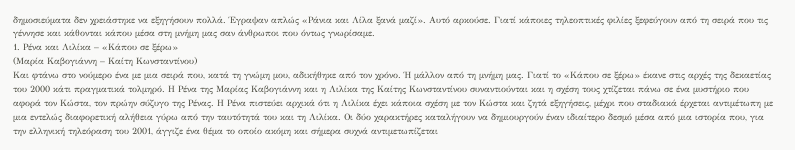δημοσιεύματα δεν χρειάστηκε να εξηγήσουν πολλά. Έγραψαν απλώς «Ράνια και Λίλα ξανά μαζί». Αυτό αρκούσε. Γιατί κάποιες τηλεοπτικές φιλίες ξεφεύγουν από τη σειρά που τις γέννησε και κάθονται κάπου μέσα στη μνήμη μας σαν άνθρωποι που όντως γνωρίσαμε.
1. Ρένα και Λιλίκα – «Κάπου σε ξέρω»
(Μαρία Καβογιάννη – Καίτη Κωνσταντίνου)
Και φτάνω στο νούμερο ένα με μια σειρά που, κατά τη γνώμη μου, αδικήθηκε από τον χρόνο. Ή μάλλον από τη μνήμη μας. Γιατί το «Κάπου σε ξέρω» έκανε στις αρχές της δεκαετίας του 2000 κάτι πραγματικά τολμηρό. Η Ρένα της Μαρίας Καβογιάννη και η Λιλίκα της Καίτης Κωνσταντίνου συναντιούνται και η σχέση τους χτίζεται πάνω σε ένα μυστήριο που αφορά τον Κώστα, τον πρώην σύζυγο της Ρένας. Η Ρένα πιστεύει αρχικά ότι η Λιλίκα έχει κάποια σχέση με τον Κώστα και ζητά εξηγήσεις, μέχρι που σταδιακά έρχεται αντιμέτωπη με μια εντελώς διαφορετική αλήθεια γύρω από την ταυτότητά του και τη Λιλίκα. Οι δύο χαρακτήρες καταλήγουν να δημιουργούν έναν ιδιαίτερο δεσμό μέσα από μια ιστορία που, για την ελληνική τηλεόραση του 2001, άγγιζε ένα θέμα το οποίο ακόμη και σήμερα συχνά αντιμετωπίζεται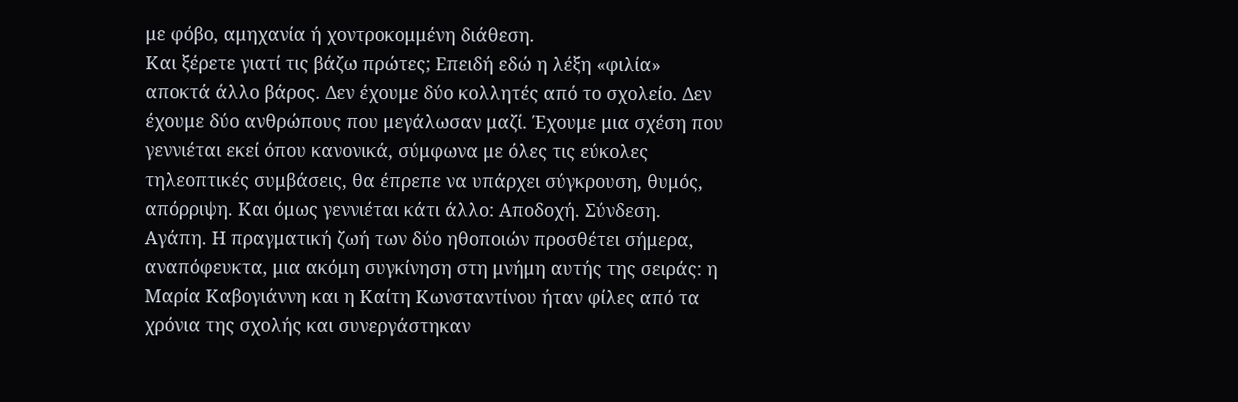με φόβο, αμηχανία ή χοντροκομμένη διάθεση.
Και ξέρετε γιατί τις βάζω πρώτες; Επειδή εδώ η λέξη «φιλία» αποκτά άλλο βάρος. Δεν έχουμε δύο κολλητές από το σχολείο. Δεν έχουμε δύο ανθρώπους που μεγάλωσαν μαζί. Έχουμε μια σχέση που γεννιέται εκεί όπου κανονικά, σύμφωνα με όλες τις εύκολες τηλεοπτικές συμβάσεις, θα έπρεπε να υπάρχει σύγκρουση, θυμός, απόρριψη. Και όμως γεννιέται κάτι άλλο: Αποδοχή. Σύνδεση. Αγάπη. Η πραγματική ζωή των δύο ηθοποιών προσθέτει σήμερα, αναπόφευκτα, μια ακόμη συγκίνηση στη μνήμη αυτής της σειράς: η Μαρία Καβογιάννη και η Καίτη Κωνσταντίνου ήταν φίλες από τα χρόνια της σχολής και συνεργάστηκαν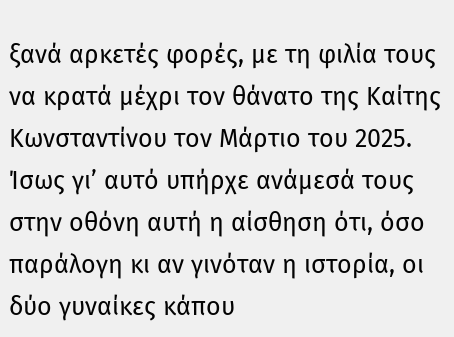ξανά αρκετές φορές, με τη φιλία τους να κρατά μέχρι τον θάνατο της Καίτης Κωνσταντίνου τον Μάρτιο του 2025. Ίσως γι’ αυτό υπήρχε ανάμεσά τους στην οθόνη αυτή η αίσθηση ότι, όσο παράλογη κι αν γινόταν η ιστορία, οι δύο γυναίκες κάπου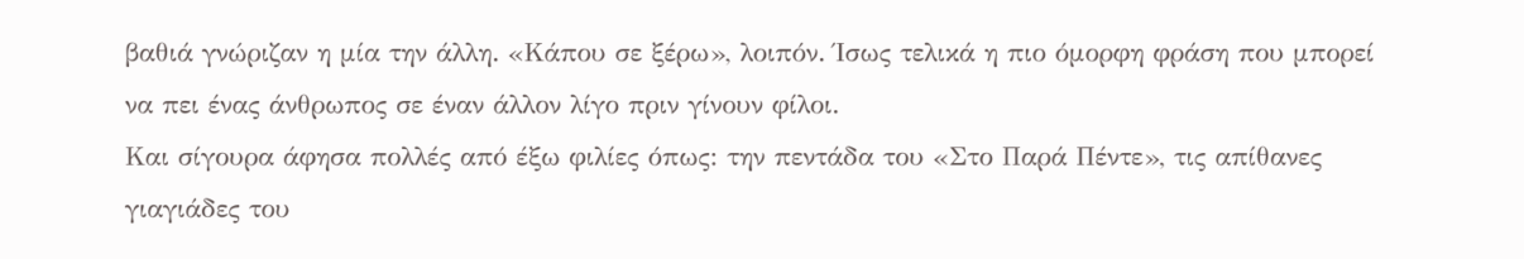βαθιά γνώριζαν η μία την άλλη. «Κάπου σε ξέρω», λοιπόν. Ίσως τελικά η πιο όμορφη φράση που μπορεί να πει ένας άνθρωπος σε έναν άλλον λίγο πριν γίνουν φίλοι.
Και σίγουρα άφησα πολλές από έξω φιλίες όπως: την πεντάδα του «Στο Παρά Πέντε», τις απίθανες γιαγιάδες του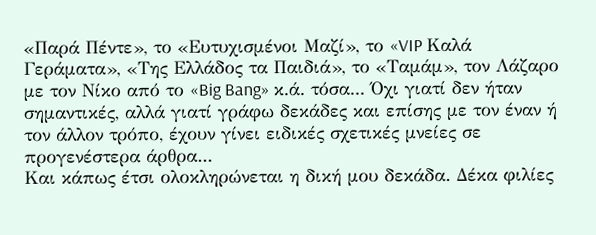«Παρά Πέντε», το «Ευτυχισμένοι Μαζί», το «VIP Καλά Γεράματα», «Της Ελλάδος τα Παιδιά», το «Ταμάμ», τον Λάζαρο με τον Νίκο από το «Big Bang» κ.ά. τόσα... Όχι γιατί δεν ήταν σημαντικές, αλλά γιατί γράφω δεκάδες και επίσης με τον έναν ή τον άλλον τρόπο, έχουν γίνει ειδικές σχετικές μνείες σε προγενέστερα άρθρα...
Και κάπως έτσι ολοκληρώνεται η δική μου δεκάδα. Δέκα φιλίες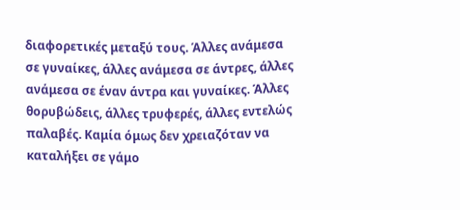διαφορετικές μεταξύ τους. Άλλες ανάμεσα σε γυναίκες, άλλες ανάμεσα σε άντρες, άλλες ανάμεσα σε έναν άντρα και γυναίκες. Άλλες θορυβώδεις, άλλες τρυφερές, άλλες εντελώς παλαβές. Καμία όμως δεν χρειαζόταν να καταλήξει σε γάμο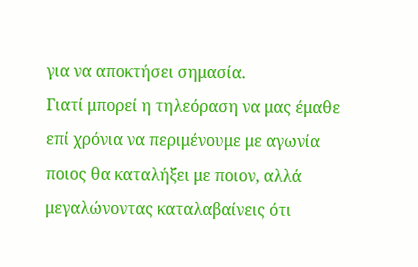για να αποκτήσει σημασία.
Γιατί μπορεί η τηλεόραση να μας έμαθε επί χρόνια να περιμένουμε με αγωνία ποιος θα καταλήξει με ποιον, αλλά μεγαλώνοντας καταλαβαίνεις ότι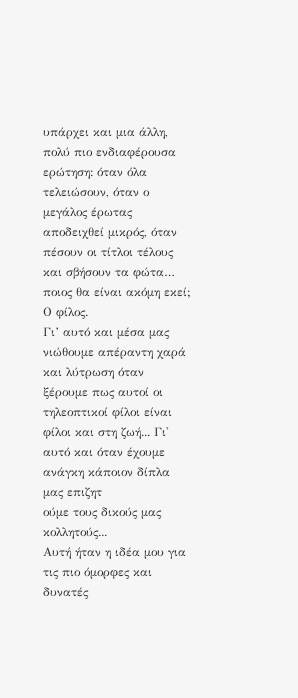υπάρχει και μια άλλη, πολύ πιο ενδιαφέρουσα ερώτηση: όταν όλα τελειώσουν, όταν ο μεγάλος έρωτας αποδειχθεί μικρός, όταν πέσουν οι τίτλοι τέλους και σβήσουν τα φώτα… ποιος θα είναι ακόμη εκεί;
Ο φίλος.
Γι’ αυτό και μέσα μας νιώθουμε απέραντη χαρά και λύτρωση όταν ξέρουμε πως αυτοί οι τηλεοπτικοί φίλοι είναι φίλοι και στη ζωή... Γι' αυτό και όταν έχουμε ανάγκη κάποιον δίπλα μας επιζητ
ούμε τους δικούς μας κολλητούς...
Αυτή ήταν η ιδέα μου για τις πιο όμορφες και δυνατές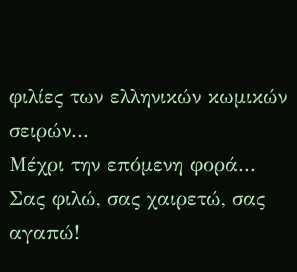φιλίες των ελληνικών κωμικών σειρών...
Μέχρι την επόμενη φορά...
Σας φιλώ, σας χαιρετώ, σας αγαπώ!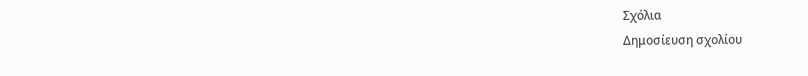Σχόλια
Δημοσίευση σχολίου